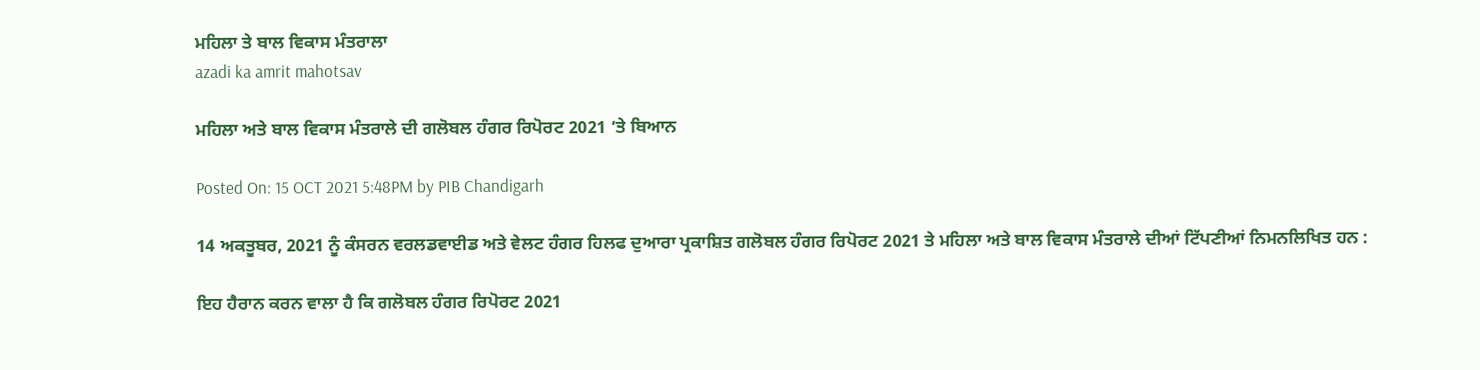ਮਹਿਲਾ ਤੇ ਬਾਲ ਵਿਕਾਸ ਮੰਤਰਾਲਾ
azadi ka amrit mahotsav

ਮਹਿਲਾ ਅਤੇ ਬਾਲ ਵਿਕਾਸ ਮੰਤਰਾਲੇ ਦੀ ਗਲੋਬਲ ਹੰਗਰ ਰਿਪੋਰਟ 2021 ‘ਤੇ ਬਿਆਨ

Posted On: 15 OCT 2021 5:48PM by PIB Chandigarh

14 ਅਕਤੂਬਰ, 2021 ਨੂੰ ਕੰਸਰਨ ਵਰਲਡਵਾਈਡ ਅਤੇ ਵੇਲਟ ਹੰਗਰ ਹਿਲਫ ਦੁਆਰਾ ਪ੍ਰਕਾਸ਼ਿਤ ਗਲੋਬਲ ਹੰਗਰ ਰਿਪੋਰਟ 2021 ਤੇ ਮਹਿਲਾ ਅਤੇ ਬਾਲ ਵਿਕਾਸ ਮੰਤਰਾਲੇ ਦੀਆਂ ਟਿੱਪਣੀਆਂ ਨਿਮਨਲਿਖਿਤ ਹਨ :

ਇਹ ਹੈਰਾਨ ਕਰਨ ਵਾਲਾ ਹੈ ਕਿ ਗਲੋਬਲ ਹੰਗਰ ਰਿਪੋਰਟ 2021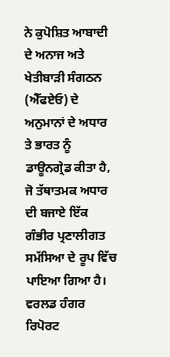ਨੇ ਕੁਪੋਸ਼ਿਤ ਆਬਾਦੀ ਦੇ ਅਨਾਜ ਅਤੇ ਖੇਤੀਬਾੜੀ ਸੰਗਠਨ (ਐੱਫਏਓ) ਦੇ ਅਨੁਮਾਨਾਂ ਦੇ ਅਧਾਰ ਤੇ ਭਾਰਤ ਨੂੰ ਡਾਊਨਗ੍ਰੇਡ ਕੀਤਾ ਹੈ,  ਜੋ ਤੱਥਾਤਮਕ ਅਧਾਰ ਦੀ ਬਜਾਏ ਇੱਕ ਗੰਭੀਰ ਪ੍ਰਣਾਲੀਗਤ ਸਮੱਸਿਆ ਦੇ ਰੂਪ ਵਿੱਚ ਪਾਇਆ ਗਿਆ ਹੈ। ਵਰਲਡ ਹੰਗਰ ਰਿਪੋਰਟ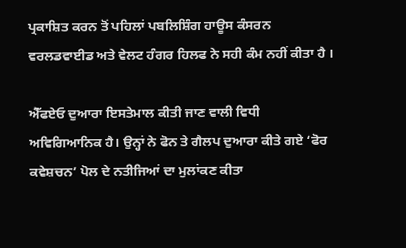ਪ੍ਰਕਾਸ਼ਿਤ ਕਰਨ ਤੋਂ ਪਹਿਲਾਂ ਪਬਲਿਸ਼ਿੰਗ ਹਾਊਸ ਕੰਸਰਨ ਵਰਲਡਵਾਈਡ ਅਤੇ ਵੇਲਟ ਹੰਗਰ ਹਿਲਫ ਨੇ ਸਹੀ ਕੰਮ ਨਹੀਂ ਕੀਤਾ ਹੈ ।

ਐੱਫਏਓ ਦੁਆਰਾ ਇਸਤੇਮਾਲ ਕੀਤੀ ਜਾਣ ਵਾਲੀ ਵਿਧੀ ਅਵਿਗਿਆਨਿਕ ਹੈ। ਉਨ੍ਹਾਂ ਨੇ ਫੋਨ ਤੇ ਗੈਲਪ ਦੁਆਰਾ ਕੀਤੇ ਗਏ ‘ਫੋਰ ਕਵੇਸ਼ਚਨ’ ਪੋਲ ਦੇ ਨਤੀਜਿਆਂ ਦਾ ਮੁਲਾਂਕਣ ਕੀਤਾ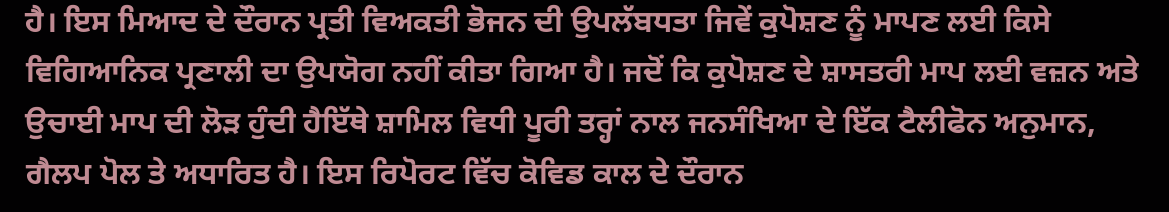ਹੈ। ਇਸ ਮਿਆਦ ਦੇ ਦੌਰਾਨ ਪ੍ਰਤੀ ਵਿਅਕਤੀ ਭੋਜਨ ਦੀ ਉਪਲੱਬਧਤਾ ਜਿਵੇਂ ਕੁਪੋਸ਼ਣ ਨੂੰ ਮਾਪਣ ਲਈ ਕਿਸੇ ਵਿਗਿਆਨਿਕ ਪ੍ਰਣਾਲੀ ਦਾ ਉਪਯੋਗ ਨਹੀਂ ਕੀਤਾ ਗਿਆ ਹੈ। ਜਦੋਂ ਕਿ ਕੁਪੋਸ਼ਣ ਦੇ ਸ਼ਾਸਤਰੀ ਮਾਪ ਲਈ ਵਜ਼ਨ ਅਤੇ ਉਚਾਈ ਮਾਪ ਦੀ ਲੋੜ ਹੁੰਦੀ ਹੈਇੱਥੇ ਸ਼ਾਮਿਲ ਵਿਧੀ ਪੂਰੀ ਤਰ੍ਹਾਂ ਨਾਲ ਜਨਸੰਖਿਆ ਦੇ ਇੱਕ ਟੈਲੀਫੋਨ ਅਨੁਮਾਨ,  ਗੈਲਪ ਪੋਲ ਤੇ ਅਧਾਰਿਤ ਹੈ। ਇਸ ਰਿਪੋਰਟ ਵਿੱਚ ਕੋਵਿਡ ਕਾਲ ਦੇ ਦੌਰਾਨ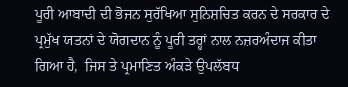ਪੂਰੀ ਆਬਾਦੀ ਦੀ ਭੋਜਨ ਸੁਰੱਖਿਆ ਸੁਨਿਸ਼ਚਿਤ ਕਰਨ ਦੇ ਸਰਕਾਰ ਦੇ ਪ੍ਰਮੁੱਖ ਯਤਨਾਂ ਦੇ ਯੋਗਦਾਨ ਨੂੰ ਪੂਰੀ ਤਰ੍ਹਾਂ ਨਾਲ ਨਜ਼ਰਅੰਦਾਜ ਕੀਤਾ ਗਿਆ ਹੈ,  ਜਿਸ ਤੇ ਪ੍ਰਮਾਣਿਤ ਅੰਕੜੇ ਉਪਲੱਬਧ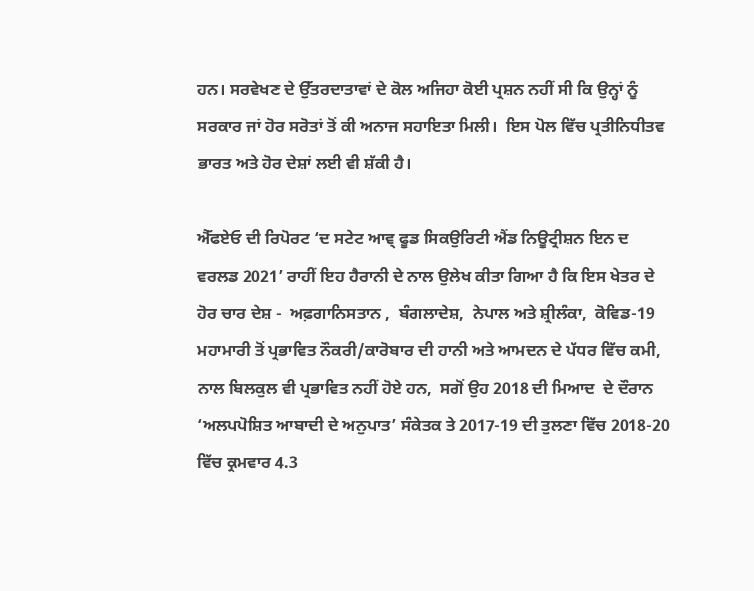ਹਨ। ਸਰਵੇਖਣ ਦੇ ਉੱਤਰਦਾਤਾਵਾਂ ਦੇ ਕੋਲ ਅਜਿਹਾ ਕੋਈ ਪ੍ਰਸ਼ਨ ਨਹੀਂ ਸੀ ਕਿ ਉਨ੍ਹਾਂ ਨੂੰ ਸਰਕਾਰ ਜਾਂ ਹੋਰ ਸਰੋਤਾਂ ਤੋਂ ਕੀ ਅਨਾਜ ਸਹਾਇਤਾ ਮਿਲੀ।  ਇਸ ਪੋਲ ਵਿੱਚ ਪ੍ਰਤੀਨਿਧੀਤਵ ਭਾਰਤ ਅਤੇ ਹੋਰ ਦੇਸ਼ਾਂ ਲਈ ਵੀ ਸ਼ੱਕੀ ਹੈ।

ਐੱਫਏਓ ਦੀ ਰਿਪੋਰਟ ‘ਦ ਸਟੇਟ ਆਵ੍ ਫੂਡ ਸਿਕਉਰਿਟੀ ਐਂਡ ਨਿਊਟ੍ਰੀਸ਼ਨ ਇਨ ਦ ਵਰਲਡ 2021’ ਰਾਹੀਂ ਇਹ ਹੈਰਾਨੀ ਦੇ ਨਾਲ ਉਲੇਖ ਕੀਤਾ ਗਿਆ ਹੈ ਕਿ ਇਸ ਖੇਤਰ ਦੇ ਹੋਰ ਚਾਰ ਦੇਸ਼ -  ਅਫ਼ਗਾਨਿਸਤਾਨ ,  ਬੰਗਲਾਦੇਸ਼,  ਨੇਪਾਲ ਅਤੇ ਸ਼੍ਰੀਲੰਕਾ,  ਕੋਵਿਡ-19 ਮਹਾਮਾਰੀ ਤੋਂ ਪ੍ਰਭਾਵਿਤ ਨੌਕਰੀ/ਕਾਰੋਬਾਰ ਦੀ ਹਾਨੀ ਅਤੇ ਆਮਦਨ ਦੇ ਪੱਧਰ ਵਿੱਚ ਕਮੀ,  ਨਾਲ ਬਿਲਕੁਲ ਵੀ ਪ੍ਰਭਾਵਿਤ ਨਹੀਂ ਹੋਏ ਹਨ,  ਸਗੋਂ ਉਹ 2018 ਦੀ ਮਿਆਦ  ਦੇ ਦੌਰਾਨ  ‘ਅਲਪਪੋਸ਼ਿਤ ਆਬਾਦੀ ਦੇ ਅਨੁਪਾਤ’ ਸੰਕੇਤਕ ਤੇ 2017-19 ਦੀ ਤੁਲਣਾ ਵਿੱਚ 2018-20 ਵਿੱਚ ਕ੍ਰਮਵਾਰ 4.3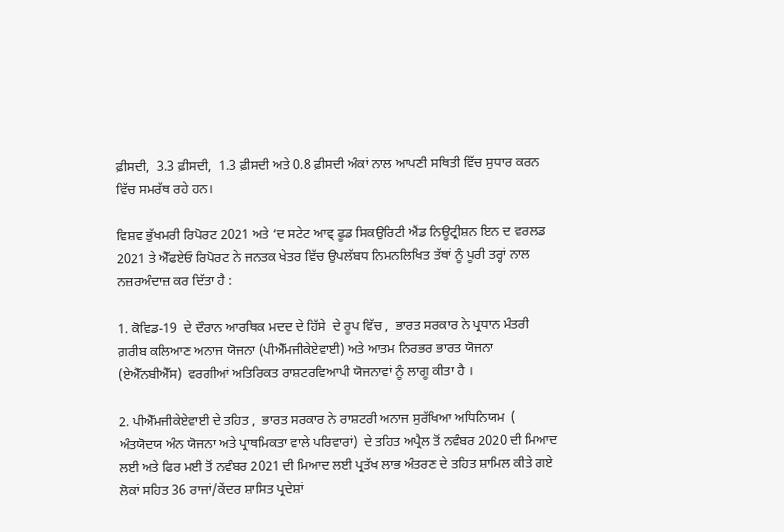ਫ਼ੀਸਦੀ,  3.3 ਫ਼ੀਸਦੀ,  1.3 ਫ਼ੀਸਦੀ ਅਤੇ 0.8 ਫ਼ੀਸਦੀ ਅੰਕਾਂ ਨਾਲ ਆਪਣੀ ਸਥਿਤੀ ਵਿੱਚ ਸੁਧਾਰ ਕਰਨ ਵਿੱਚ ਸਮਰੱਥ ਰਹੇ ਹਨ।

ਵਿਸ਼ਵ ਭੁੱਖਮਰੀ ਰਿਪੋਰਟ 2021 ਅਤੇ ‘ਦ ਸਟੇਟ ਆਵ੍ ਫੂਡ ਸਿਕਉਰਿਟੀ ਐਂਡ ਨਿਊਟ੍ਰੀਸ਼ਨ ਇਨ ਦ ਵਰਲਡ 2021 ਤੇ ਐੱਫਏਓ ਰਿਪੋਰਟ ਨੇ ਜਨਤਕ ਖੇਤਰ ਵਿੱਚ ਉਪਲੱਬਧ ਨਿਮਨਲਿਖਿਤ ਤੱਥਾਂ ਨੂੰ ਪੂਰੀ ਤਰ੍ਹਾਂ ਨਾਲ ਨਜ਼ਰਅੰਦਾਜ਼ ਕਰ ਦਿੱਤਾ ਹੈ :

1. ਕੋਵਿਡ-19  ਦੇ ਦੌਰਾਨ ਆਰਥਿਕ ਮਦਦ ਦੇ ਹਿੱਸੇ  ਦੇ ਰੂਪ ਵਿੱਚ ,  ਭਾਰਤ ਸਰਕਾਰ ਨੇ ਪ੍ਰਧਾਨ ਮੰਤਰੀ ਗ਼ਰੀਬ ਕਲਿਆਣ ਅਨਾਜ ਯੋਜਨਾ (ਪੀਐੱਮਜੀਕੇਏਵਾਈ) ਅਤੇ ਆਤਮ ਨਿਰਭਰ ਭਾਰਤ ਯੋਜਨਾ  (ਏਐੱਨਬੀਐੱਸ)  ਵਰਗੀਆਂ ਅਤਿਰਿਕਤ ਰਾਸ਼ਟਰਵਿਆਪੀ ਯੋਜਨਾਵਾਂ ਨੂੰ ਲਾਗੂ ਕੀਤਾ ਹੈ ।

2. ਪੀਐੱਮਜੀਕੇਏਵਾਈ ਦੇ ਤਹਿਤ ,  ਭਾਰਤ ਸਰਕਾਰ ਨੇ ਰਾਸ਼ਟਰੀ ਅਨਾਜ ਸੁਰੱਖਿਆ ਅਧਿਨਿਯਮ  ( ਅੰਤਯੋਦਯ ਅੰਨ ਯੋਜਨਾ ਅਤੇ ਪ੍ਰਾਥਮਿਕਤਾ ਵਾਲੇ ਪਰਿਵਾਰਾਂ)  ਦੇ ਤਹਿਤ ਅਪ੍ਰੈਲ ਤੋਂ ਨਵੰਬਰ 2020 ਦੀ ਮਿਆਦ ਲਈ ਅਤੇ ਫਿਰ ਮਈ ਤੋਂ ਨਵੰਬਰ 2021 ਦੀ ਮਿਆਦ ਲਈ ਪ੍ਰਤੱਖ ਲਾਭ ਅੰਤਰਣ ਦੇ ਤਹਿਤ ਸ਼ਾਮਿਲ ਕੀਤੇ ਗਏ ਲੋਕਾਂ ਸਹਿਤ 36 ਰਾਜਾਂ/ਕੇਂਦਰ ਸ਼ਾਸਿਤ ਪ੍ਰਦੇਸ਼ਾਂ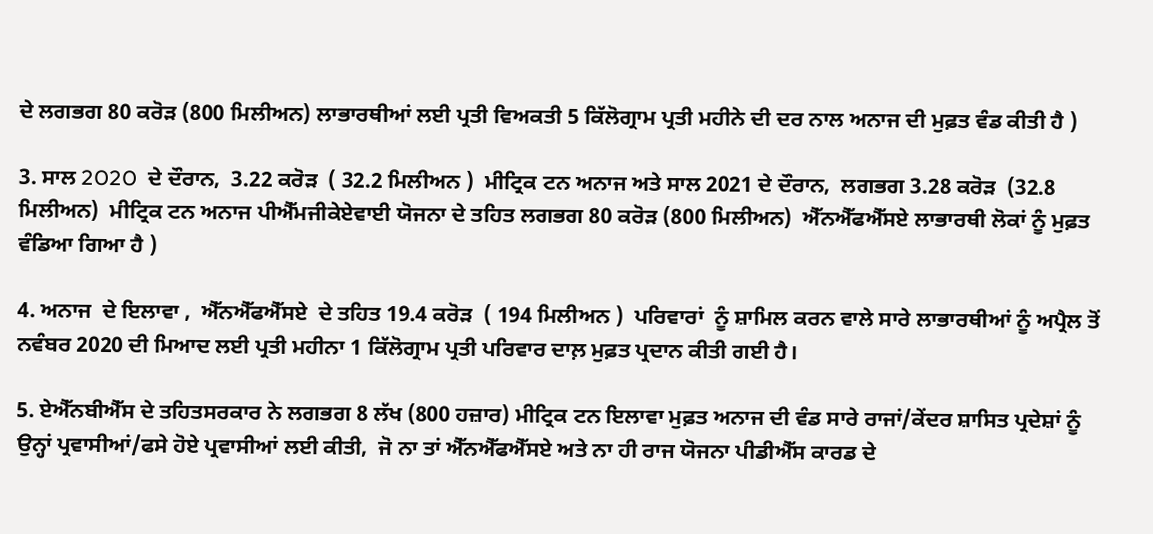ਦੇ ਲਗਭਗ 80 ਕਰੋੜ (800 ਮਿਲੀਅਨ) ਲਾਭਾਰਥੀਆਂ ਲਈ ਪ੍ਰਤੀ ਵਿਅਕਤੀ 5 ਕਿੱਲੋਗ੍ਰਾਮ ਪ੍ਰਤੀ ਮਹੀਨੇ ਦੀ ਦਰ ਨਾਲ ਅਨਾਜ ਦੀ ਮੁਫ਼ਤ ਵੰਡ ਕੀਤੀ ਹੈ )

3. ਸਾਲ 2O2O  ਦੇ ਦੌਰਾਨ,  3.22 ਕਰੋੜ  ( 32.2 ਮਿਲੀਅਨ )  ਮੀਟ੍ਰਿਕ ਟਨ ਅਨਾਜ ਅਤੇ ਸਾਲ 2021 ਦੇ ਦੌਰਾਨ,  ਲਗਭਗ 3.28 ਕਰੋੜ  (32.8 ਮਿਲੀਅਨ)  ਮੀਟ੍ਰਿਕ ਟਨ ਅਨਾਜ ਪੀਐੱਮਜੀਕੇਏਵਾਈ ਯੋਜਨਾ ਦੇ ਤਹਿਤ ਲਗਭਗ 80 ਕਰੋੜ (800 ਮਿਲੀਅਨ)  ਐੱਨਐੱਫਐੱਸਏ ਲਾਭਾਰਥੀ ਲੋਕਾਂ ਨੂੰ ਮੁਫ਼ਤ ਵੰਡਿਆ ਗਿਆ ਹੈ )

4. ਅਨਾਜ  ਦੇ ਇਲਾਵਾ ,  ਐੱਨਐੱਫਐੱਸਏ  ਦੇ ਤਹਿਤ 19.4 ਕਰੋੜ  ( 194 ਮਿਲੀਅਨ )  ਪਰਿਵਾਰਾਂ  ਨੂੰ ਸ਼ਾਮਿਲ ਕਰਨ ਵਾਲੇ ਸਾਰੇ ਲਾਭਾਰਥੀਆਂ ਨੂੰ ਅਪ੍ਰੈਲ ਤੋਂ ਨਵੰਬਰ 2020 ਦੀ ਮਿਆਦ ਲਈ ਪ੍ਰਤੀ ਮਹੀਨਾ 1 ਕਿੱਲੋਗ੍ਰਾਮ ਪ੍ਰਤੀ ਪਰਿਵਾਰ ਦਾਲ਼ ਮੁਫ਼ਤ ਪ੍ਰਦਾਨ ਕੀਤੀ ਗਈ ਹੈ।

5. ਏਐੱਨਬੀਐੱਸ ਦੇ ਤਹਿਤਸਰਕਾਰ ਨੇ ਲਗਭਗ 8 ਲੱਖ (800 ਹਜ਼ਾਰ) ਮੀਟ੍ਰਿਕ ਟਨ ਇਲਾਵਾ ਮੁਫ਼ਤ ਅਨਾਜ ਦੀ ਵੰਡ ਸਾਰੇ ਰਾਜਾਂ/ਕੇਂਦਰ ਸ਼ਾਸਿਤ ਪ੍ਰਦੇਸ਼ਾਂ ਨੂੰ ਉਨ੍ਹਾਂ ਪ੍ਰਵਾਸੀਆਂ/ਫਸੇ ਹੋਏ ਪ੍ਰਵਾਸੀਆਂ ਲਈ ਕੀਤੀ,  ਜੋ ਨਾ ਤਾਂ ਐੱਨਐੱਫਐੱਸਏ ਅਤੇ ਨਾ ਹੀ ਰਾਜ ਯੋਜਨਾ ਪੀਡੀਐੱਸ ਕਾਰਡ ਦੇ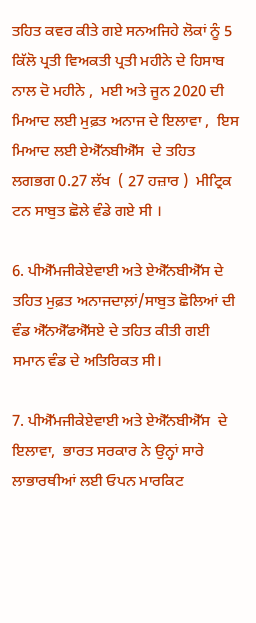ਤਹਿਤ ਕਵਰ ਕੀਤੇ ਗਏ ਸਨਅਜਿਹੇ ਲੋਕਾਂ ਨੂੰ 5 ਕਿੱਲੋ ਪ੍ਰਤੀ ਵਿਅਕਤੀ ਪ੍ਰਤੀ ਮਹੀਨੇ ਦੇ ਹਿਸਾਬ ਨਾਲ ਦੋ ਮਹੀਨੇ ,  ਮਈ ਅਤੇ ਜੂਨ 2020 ਦੀ ਮਿਆਦ ਲਈ ਮੁਫ਼ਤ ਅਨਾਜ ਦੇ ਇਲਾਵਾ ,  ਇਸ ਮਿਆਦ ਲਈ ਏਐੱਨਬੀਐੱਸ  ਦੇ ਤਹਿਤ ਲਗਭਗ 0.27 ਲੱਖ  ( 27 ਹਜ਼ਾਰ )  ਮੀਟ੍ਰਿਕ ਟਨ ਸਾਬੁਤ ਛੋਲੇ ਵੰਡੇ ਗਏ ਸੀ ।

6. ਪੀਐੱਮਜੀਕੇਏਵਾਈ ਅਤੇ ਏਐੱਨਬੀਐੱਸ ਦੇ ਤਹਿਤ ਮੁਫ਼ਤ ਅਨਾਜਦਾਲ਼ਾਂ/ਸਾਬੁਤ ਛੋਲਿਆਂ ਦੀ ਵੰਡ ਐੱਨਐੱਫਐੱਸਏ ਦੇ ਤਹਿਤ ਕੀਤੀ ਗਈ ਸਮਾਨ ਵੰਡ ਦੇ ਅਤਿਰਿਕਤ ਸੀ।

7. ਪੀਐੱਮਜੀਕੇਏਵਾਈ ਅਤੇ ਏਐੱਨਬੀਐੱਸ  ਦੇ ਇਲਾਵਾ,  ਭਾਰਤ ਸਰਕਾਰ ਨੇ ਉਨ੍ਹਾਂ ਸਾਰੇ ਲਾਭਾਰਥੀਆਂ ਲਈ ਓਪਨ ਮਾਰਕਿਟ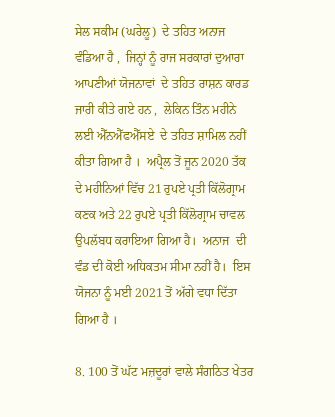ਸੇਲ ਸਕੀਮ (ਘਰੇਲੂ)  ਦੇ ਤਹਿਤ ਅਨਾਜ ਵੰਡਿਆ ਹੈ ,  ਜਿਨ੍ਹਾਂ ਨੂੰ ਰਾਜ ਸਰਕਾਰਾਂ ਦੁਆਰਾ ਆਪਣੀਆਂ ਯੋਜਨਾਵਾਂ  ਦੇ ਤਹਿਤ ਰਾਸ਼ਨ ਕਾਰਡ ਜਾਰੀ ਕੀਤੇ ਗਏ ਹਨ ,  ਲੇਕਿਨ ਤਿੰਨ ਮਹੀਨੇ ਲਈ ਐੱਨਐੱਫਐੱਸਏ  ਦੇ ਤਹਿਤ ਸ਼ਾਮਿਲ ਨਹੀਂ ਕੀਤਾ ਗਿਆ ਹੈ ।  ਅਪ੍ਰੈਲ ਤੋਂ ਜੂਨ 2020 ਤੱਕ  ਦੇ ਮਹੀਨਿਆਂ ਵਿੱਚ 21 ਰੁਪਏ ਪ੍ਰਤੀ ਕਿੱਲੋਗ੍ਰਾਮ ਕਣਕ ਅਤੇ 22 ਰੁਪਏ ਪ੍ਰਤੀ ਕਿੱਲੋਗ੍ਰਾਮ ਚਾਵਲ ਉਪਲੱਬਧ ਕਰਾਇਆ ਗਿਆ ਹੈ।  ਅਨਾਜ  ਦੀ ਵੰਡ ਦੀ ਕੋਈ ਅਧਿਕਤਮ ਸੀਮਾ ਨਹੀਂ ਹੈ।  ਇਸ ਯੋਜਨਾ ਨੂੰ ਮਈ 2021 ਤੋਂ ਅੱਗੇ ਵਧਾ ਦਿੱਤਾ ਗਿਆ ਹੈ ।

8. 100 ਤੋਂ ਘੱਟ ਮਜ਼ਦੂਰਾਂ ਵਾਲੇ ਸੰਗਠਿਤ ਖੇਤਰ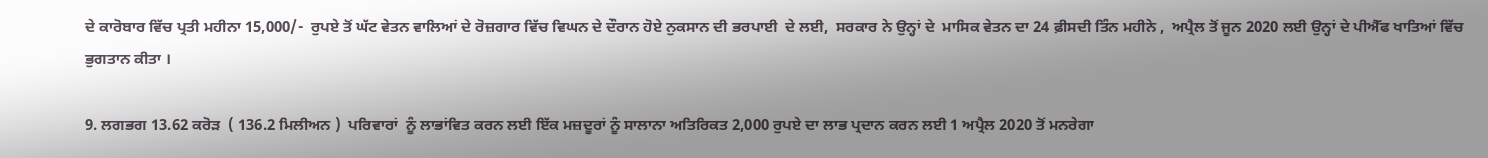ਦੇ ਕਾਰੋਬਾਰ ਵਿੱਚ ਪ੍ਰਤੀ ਮਹੀਨਾ 15,000/-  ਰੁਪਏ ਤੋਂ ਘੱਟ ਵੇਤਨ ਵਾਲਿਆਂ ਦੇ ਰੋਜ਼ਗਾਰ ਵਿੱਚ ਵਿਘਨ ਦੇ ਦੌਰਾਨ ਹੋਏ ਨੁਕਸਾਨ ਦੀ ਭਰਪਾਈ  ਦੇ ਲਈ,  ਸਰਕਾਰ ਨੇ ਉਨ੍ਹਾਂ ਦੇ  ਮਾਸਿਕ ਵੇਤਨ ਦਾ 24 ਫ਼ੀਸਦੀ ਤਿੰਨ ਮਹੀਨੇ ,  ਅਪ੍ਰੈਲ ਤੋਂ ਜੂਨ 2020 ਲਈ ਉਨ੍ਹਾਂ ਦੇ ਪੀਐੱਫ ਖਾਤਿਆਂ ਵਿੱਚ ਭੁਗਤਾਨ ਕੀਤਾ ।

9. ਲਗਭਗ 13.62 ਕਰੋੜ  ( 136.2 ਮਿਲੀਅਨ )  ਪਰਿਵਾਰਾਂ  ਨੂੰ ਲਾਭਾਂਵਿਤ ਕਰਨ ਲਈ ਇੱਕ ਮਜ਼ਦੂਰਾਂ ਨੂੰ ਸਾਲਾਨਾ ਅਤਿਰਿਕਤ 2,000 ਰੁਪਏ ਦਾ ਲਾਭ ਪ੍ਰਦਾਨ ਕਰਨ ਲਈ 1 ਅਪ੍ਰੈਲ 2020 ਤੋਂ ਮਨਰੇਗਾ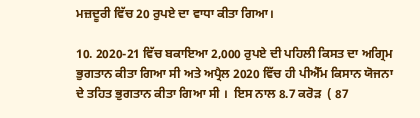ਮਜ਼ਦੂਰੀ ਵਿੱਚ 20 ਰੁਪਏ ਦਾ ਵਾਧਾ ਕੀਤਾ ਗਿਆ।

10. 2020-21 ਵਿੱਚ ਬਕਾਇਆ 2,000 ਰੁਪਏ ਦੀ ਪਹਿਲੀ ਕਿਸਤ ਦਾ ਅਗ੍ਰਿਮ ਭੁਗਤਾਨ ਕੀਤਾ ਗਿਆ ਸੀ ਅਤੇ ਅਪ੍ਰੈਲ 2020 ਵਿੱਚ ਹੀ ਪੀਐੱਮ ਕਿਸਾਨ ਯੋਜਨਾ ਦੇ ਤਹਿਤ ਭੁਗਤਾਨ ਕੀਤਾ ਗਿਆ ਸੀ ।  ਇਸ ਨਾਲ 8.7 ਕਰੋੜ  ( 87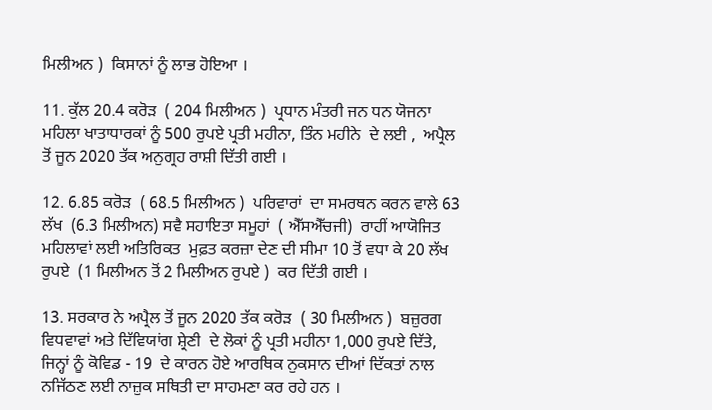ਮਿਲੀਅਨ )  ਕਿਸਾਨਾਂ ਨੂੰ ਲਾਭ ਹੋਇਆ ।

11. ਕੁੱਲ 20.4 ਕਰੋੜ  ( 204 ਮਿਲੀਅਨ )  ਪ੍ਰਧਾਨ ਮੰਤਰੀ ਜਨ ਧਨ ਯੋਜਨਾ ਮਹਿਲਾ ਖਾਤਾਧਾਰਕਾਂ ਨੂੰ 500 ਰੁਪਏ ਪ੍ਰਤੀ ਮਹੀਨਾ, ਤਿੰਨ ਮਹੀਨੇ  ਦੇ ਲਈ ,  ਅਪ੍ਰੈਲ ਤੋਂ ਜੂਨ 2020 ਤੱਕ ਅਨੁਗ੍ਰਹ ਰਾਸ਼ੀ ਦਿੱਤੀ ਗਈ ।

12. 6.85 ਕਰੋੜ  ( 68.5 ਮਿਲੀਅਨ )  ਪਰਿਵਾਰਾਂ  ਦਾ ਸਮਰਥਨ ਕਰਨ ਵਾਲੇ 63 ਲੱਖ  (6.3 ਮਿਲੀਅਨ) ਸਵੈ ਸਹਾਇਤਾ ਸਮੂਹਾਂ  ( ਐੱਸਐੱਚਜੀ)  ਰਾਹੀਂ ਆਯੋਜਿਤ ਮਹਿਲਾਵਾਂ ਲਈ ਅਤਿਰਿਕਤ  ਮੁਫ਼ਤ ਕਰਜ਼ਾ ਦੇਣ ਦੀ ਸੀਮਾ 10 ਤੋਂ ਵਧਾ ਕੇ 20 ਲੱਖ ਰੁਪਏ  (1 ਮਿਲੀਅਨ ਤੋਂ 2 ਮਿਲੀਅਨ ਰੁਪਏ )  ਕਰ ਦਿੱਤੀ ਗਈ ।

13. ਸਰਕਾਰ ਨੇ ਅਪ੍ਰੈਲ ਤੋਂ ਜੂਨ 2020 ਤੱਕ ਕਰੋੜ  ( 30 ਮਿਲੀਅਨ )  ਬਜ਼ੁਰਗ ਵਿਧਵਾਵਾਂ ਅਤੇ ਦਿੱਵਿਯਾਂਗ ਸ਼੍ਰੇਣੀ  ਦੇ ਲੋਕਾਂ ਨੂੰ ਪ੍ਰਤੀ ਮਹੀਨਾ 1,000 ਰੁਪਏ ਦਿੱਤੇ,  ਜਿਨ੍ਹਾਂ ਨੂੰ ਕੋਵਿਡ - 19  ਦੇ ਕਾਰਨ ਹੋਏ ਆਰਥਿਕ ਨੁਕਸਾਨ ਦੀਆਂ ਦਿੱਕਤਾਂ ਨਾਲ ਨਜਿੱਠਣ ਲਈ ਨਾਜ਼ੁਕ ਸਥਿਤੀ ਦਾ ਸਾਹਮਣਾ ਕਰ ਰਹੇ ਹਨ ।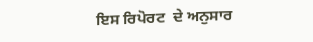ਇਸ ਰਿਪੋਰਟ  ਦੇ ਅਨੁਸਾਰ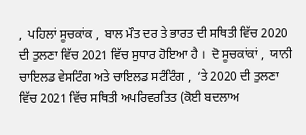,  ਪਹਿਲਾਂ ਸੂਚਕਾਂਕ ,  ਬਾਲ ਮੌਤ ਦਰ ਤੇ ਭਾਰਤ ਦੀ ਸਥਿਤੀ ਵਿੱਚ 2020 ਦੀ ਤੁਲਣਾ ਵਿੱਚ 2021 ਵਿੱਚ ਸੁਧਾਰ ਹੋਇਆ ਹੈ ।  ਦੋ ਸੂਚਕਾਂਕਾਂ ,  ਯਾਨੀ ਚਾਇਲਡ ਵੇਸਟਿੰਗ ਅਤੇ ਚਾਇਲਡ ਸਟੰਟਿੰਗ ,  ‘ਤੇ 2020 ਦੀ ਤੁਲਣਾ ਵਿੱਚ 2021 ਵਿੱਚ ਸਥਿਤੀ ਅਪਰਿਵਰਤਿਤ (ਕੋਈ ਬਦਲਾਅ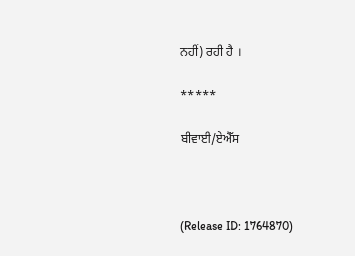ਨਹੀਂ) ਰਹੀ ਹੈ ।

*****

ਬੀਵਾਈ/ਏਐੱਸ



(Release ID: 1764870)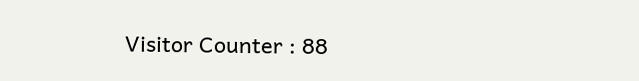Visitor Counter : 88